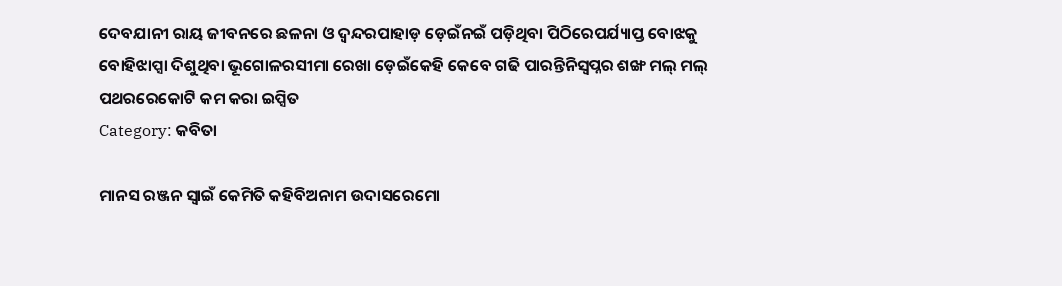ଦେବଯାନୀ ରାୟ ଜୀବନରେ ଛଳନା ଓ ଦ୍ୱନ୍ଦରପାହାଡ଼ ଡ଼େଇଁନଇଁ ପଡ଼ିଥିବା ପିଠିରେପର୍ଯ୍ୟାପ୍ତ ବୋଝକୁ ବୋହିଝାପ୍ସା ଦିଶୁଥିବା ଭୂଗୋଳରସୀମା ରେଖା ଡ଼େଇଁକେହି କେବେ ଗଢି ପାରନ୍ତିନିସ୍ୱପ୍ନର ଶଙ୍ଖ ମଲ୍ ମଲ୍ ପଥରରେକୋଟି କମ କରା ଇପ୍ସିତ
Category: କବିତା

ମାନସ ରଞ୍ଜନ ସ୍ଵାଇଁ କେମିତି କହିବିଅନାମ ଉଦାସରେମୋ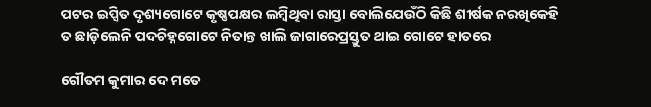ପଟର ଇପ୍ସିତ ଦୃଶ୍ୟଗୋଟେ କୃଷ୍ଣପକ୍ଷର ଲମ୍ବିଥିବା ରାସ୍ତା ବୋଲିଯେଉଁଠି କିଛି ଶୀର୍ଷକ ନରଖିକେହି ତ ଛାଡ଼ିଲେନି ପଦଚିହ୍ନଗୋଟେ ନିତାନ୍ତ ଖାଲି ଜାଗାରେପ୍ରସ୍ତୁତ ଥାଇ ଗୋଟେ ହାତରେ

ଗୌତମ କୁମାର ଦେ ମତେ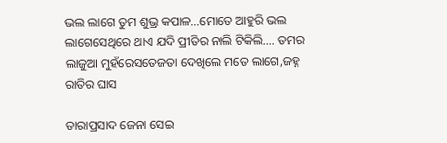ଭଲ ଲାଗେ ତୁମ ଶୁଭ୍ର କପାଳ…ମୋତେ ଆହୁରି ଭଲ ଲାଗେସେଥିରେ ଥାଏ ଯଦି ପ୍ରୀତିର ନାଲି ଟିକିଲି…. ତମର ଲାଜୁଆ ମୁହଁରେସତେଜତା ଦେଖିଲେ ମତେ ଲାଗେ,ଜହ୍ନ ରାତିର ଘାସ

ତାରାପ୍ରସାଦ ଜେନା ସେଇ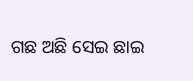ଗଛ ଅଛି ସେଇ ଛାଇ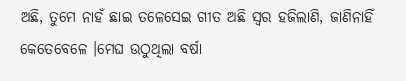ଅଛି, ତୁମେ ନାହଁ ଛାଇ ତଳେସେଇ ଗୀତ ଅଛି ସ୍ବର ହଜିଲାଣି, ଜାଣିନାହିଁ କେତେବେଳେ ।ମେଘ ଉଠୁଥିଲା ବର୍ଷା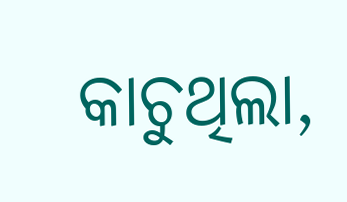କାଚୁଥିଲା,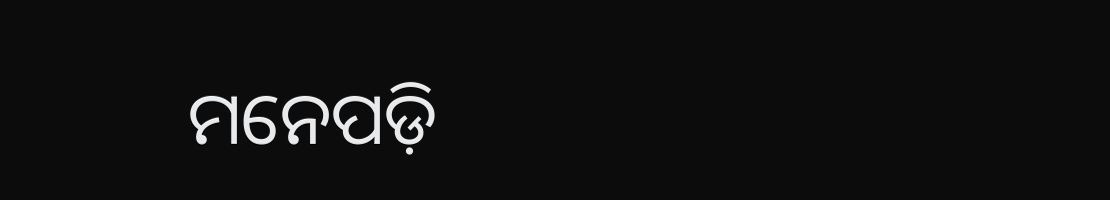ମନେପଡ଼ି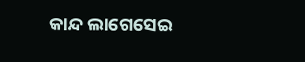କାନ୍ଦ ଲାଗେସେଇ